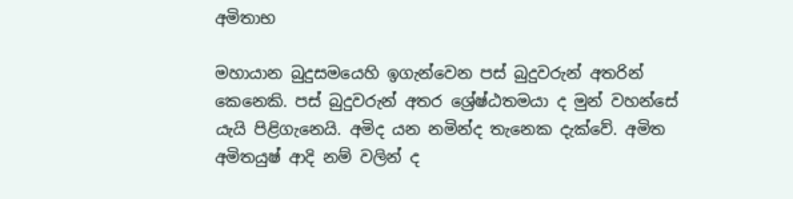අමිතාභ

මහායාන බුදුසමයෙහි ඉගැන්වෙන පස් බුදුවරුන් අතරින් කෙනෙකි. පස් බුදුවරුන් අතර ශ්‍රේෂ්ඨතමයා ද මුන් වහන්සේ යැයි පිළිගැනෙයි. අමිද යන නමින්ද තැනෙක දැක්වේ. අමිත අමිතයුෂ් ආදි නම් වලින් ද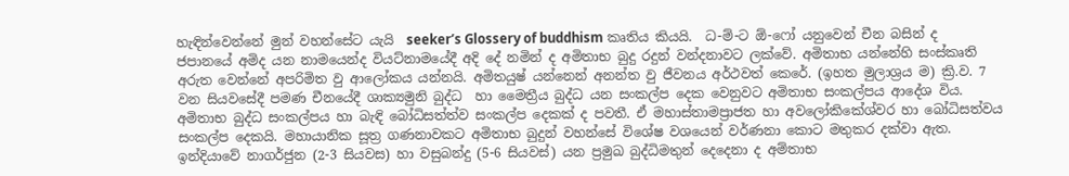හැඳින්වෙන්නේ මුන් වහන්සේට යැයි  seeker’s Glossery of buddhism කෘතිය කියයි.  ධ-ම්-ට ඕ-ෆෝ යනුවෙන් චීන බසින් ද ජපානයේ අමිද යන නාමයෙන්ද වියට්නාමයේදී අදි දේ නමින් ද අමිතාභ බුදු රදුන් වන්දනාවට ලක්වේ. අමිතාභ යන්නේහි සංස්කෘති අරුත වෙන්නේ අපරිමිත වු ආලෝකය යන්නයි. අමිතයුෂ් යන්නෙන් අනන්ත වු ජීවනය අර්ථවත් කෙරේ. (ඉහත මුලාශ්‍රය ම) ක්‍රි.ව. 7 වන සියවසේදී පමණ චීනයේදී ශාක්‍යමුනි බුද්ධ  හා මෛත්‍රීය බුද්ධ යන සංකල්ප දෙක වෙනුවට අමිතාභ සංකල්පය ආදේශ විය. අමිතාභ බුද්ධ සංකල්පය හා බැඳි බෝධිසත්ත්ව සංකල්ප දෙකක් ද පවතී. ඒ මහාස්තාමප්‍රාජත හා අවලෝකිකේශ්වර හා බෝධිසත්වය සංකල්ප දෙකයි. මහායානික සූත්‍ර ගණනාවකට අමිතාභ බුදුන් වහන්සේ විශේෂ වශයෙන් වර්ණනා කොට මතුකර දක්වා ඇත. ඉන්දියාවේ නාගර්ජුන (2-3 සියවස) හා වසුබන්දු (5-6 සියවස්) යන ප්‍රමුඛ බුද්ධිමතුන් දෙදෙනා ද අම්තාභ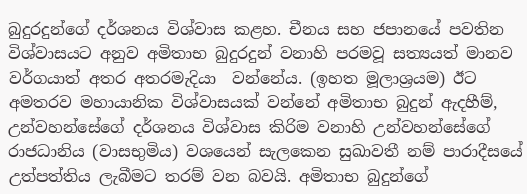බුදුරදුන්ගේ දර්ශනය විශ්වාස කළහ. චීනය සහ ජපානයේ පවතින විශ්වාසයට අනුව අමිතාභ බුදුරදුන් වනාහි පරමවූ සත්‍යයත් මානව වර්ගයාත් අතර අතරමැදියා  වන්නේය. (ඉහත මූලාශ්‍රයම) ඊට  අමතරව මහායානික විශ්වාසයක් වන්නේ අමිතාභ බුදුන් ඇදහීම්, උන්වහන්සේගේ දර්ශනය විශ්වාස කිරිම වනාහි උන්වහන්සේගේ රාජධානිය (වාසභුමිය) වශයෙන් සැලකෙන සුඛාවතී නම් පාරාදීසයේ උත්පත්තිය ලැබීමට තරම් වන බවයි. අමිතාභ බුදුන්ගේ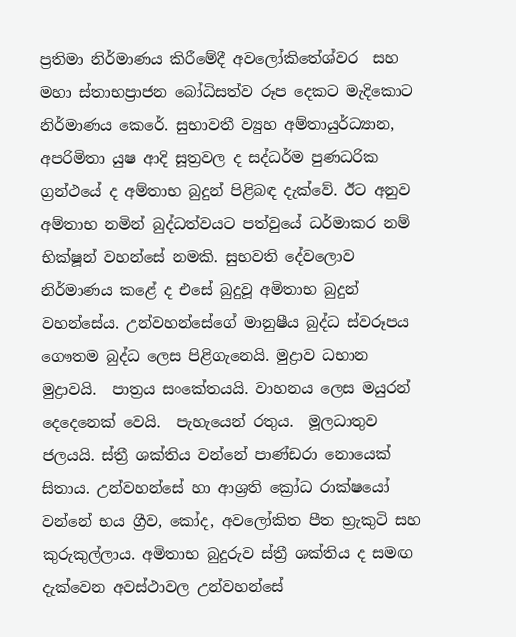ප්‍රතිමා නිර්මාණය කිරීමේදී අවලෝකිතේශ්වර  සහ මහා ස්තාභප්‍රාජන බෝධිසත්ව රූප දෙකට මැදිකොට නිර්මාණය කෙරේ. සුභාවතී ව්‍යුහ අම්තායුර්ධ්‍යාන, අපරිමිතා යුෂ ආදි සූත්‍රවල ද සද්ධර්ම පුණධරික ග්‍රන්ථයේ ද අම්තාභ බුදුන් පිළිබඳ දැක්වේ. ඊට අනුව අම්තාභ නමින් බුද්ධත්වයට පත්වුයේ ධර්මාකර නම්  භික්ෂූන් වහන්සේ නමකි. සුභවති දේවලොව නිර්මාණය කළේ ද එසේ බුදුවූ අමිතාභ බුදුන් වහන්සේය. උන්වහන්සේගේ මානුෂීය බුද්ධ ස්වරූපය ගෞතම බුද්ධ ලෙස පිළිගැනෙයි. මුද්‍රාව ධභාන මුද්‍රාවයි.  පාත්‍රය සංකේතයයි. වාහනය ලෙස මයුරන් දෙදෙනෙක් වෙයි.  පැහැයෙන් රතුය.  මූලධාතුව ජලයයි. ස්ත්‍රී ශක්තිය වන්නේ පාණ්ඩරා නොයෙක් සිතාය. උන්වහන්සේ හා ආශ්‍රති ක්‍රෝධ රාක්ෂයෝ වන්නේ භය ග්‍රීව, කෝද, අවලෝකිත පීත භ්‍රැකුටි සහ කුරුකුල්ලාය. අමිතාභ බුදුරුව ස්ත්‍රී ශක්තිය ද සමඟ දැක්වෙන අවස්ථාවල උන්වහන්සේ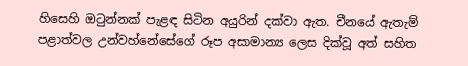හිසෙහි ඔටුන්නක් පැළඳ සිටින අයුරින් දක්වා ඇත. චීනයේ ඇතැම් පළාත්වල උන්වහ්නේසේගේ රූප අසාමාන්‍ය ලෙස දික්වූ අත් සහිත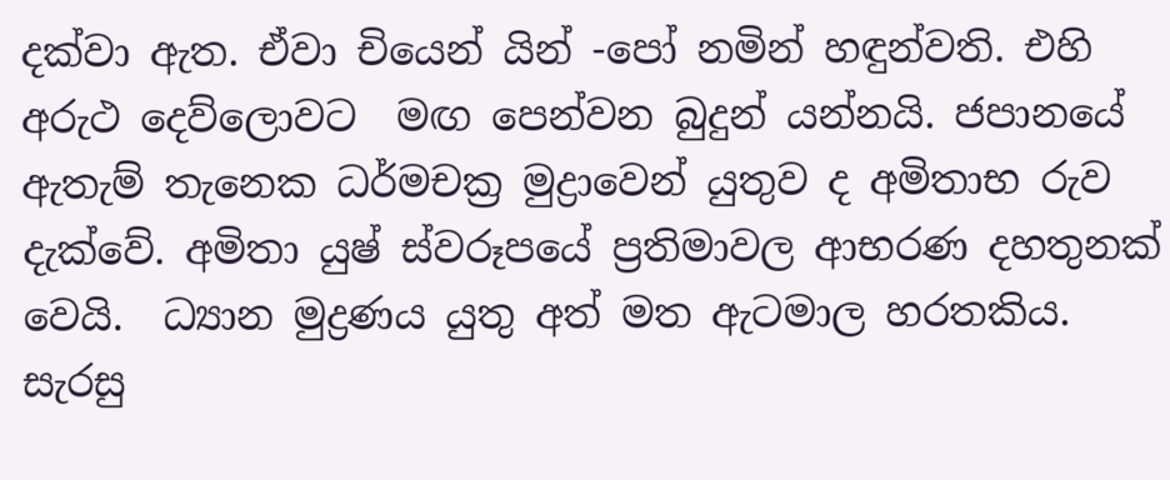දක්වා ඇත. ඒවා චියෙන් යින් -පෝ නමින් හඳුන්වති. එහි අරුථ දෙව්ලොවට  මඟ පෙන්වන බුදුන් යන්නයි. ජපානයේ ඇතැම් තැනෙක ධර්මචක්‍ර මුද්‍රාවෙන් යුතුව ද අමිතාභ රුව දැක්වේ. අමිතා යුෂ් ස්වරූපයේ ප්‍රතිමාවල ආභරණ දහතුනක් වෙයි.  ධ්‍යාන මුද්‍රණය යුතු අත් මත ඇටමාල හරතකිය. සැරසු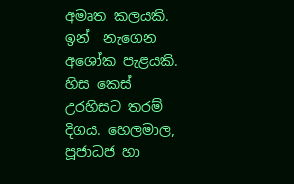අමෘත කලයකි. ඉන්  නැගෙන අශෝක පැළයකි. හිස කෙස් උරහිසට තරම් දිගය. හෙලමාල, පූජාධජ හා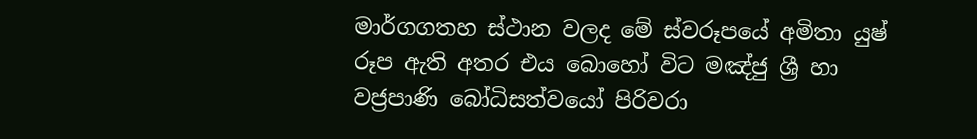මාර්ගගතහ ස්ථාන වලද මේ ස්වරූපයේ අමිතා යුෂ් රූප ඇති අතර එය බොහෝ විට මඤ්ජු ශ්‍රී හා වජ්‍රපාණි බෝධිසත්වයෝ පිරිවරා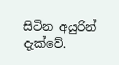සිටින අයුරින් දැක්වේ.